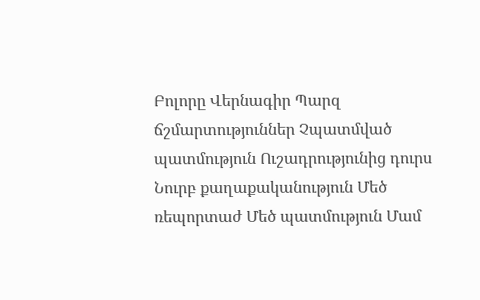Բոլորը Վերնագիր Պարզ ճշմարտություններ Չպատմված պատմություն Ուշադրությունից դուրս Նուրբ քաղաքականություն Մեծ ռեպորտաժ Մեծ պատմություն Մամ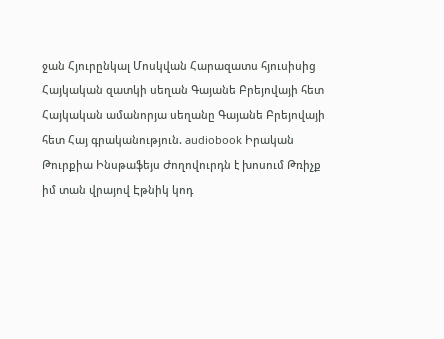ջան Հյուրընկալ Մոսկվան Հարազատս հյուսիսից Հայկական զատկի սեղան Գայանե Բրեյովայի հետ Հայկական ամանորյա սեղանը Գայանե Բրեյովայի հետ Հայ գրականություն. audiobook Իրական Թուրքիա Ինսթաֆեյս Ժողովուրդն է խոսում Թռիչք իմ տան վրայով Էթնիկ կոդ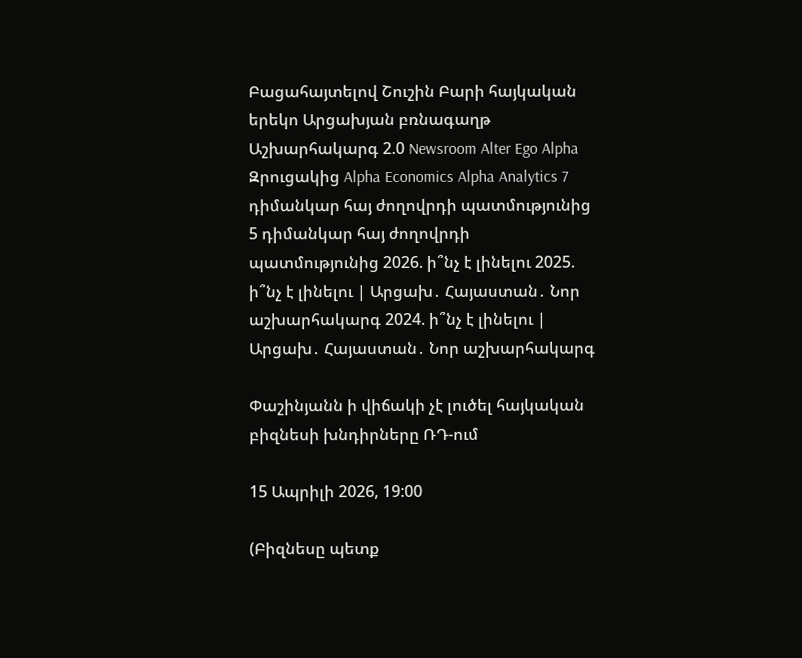Բացահայտելով Շուշին Բարի հայկական երեկո Արցախյան բռնագաղթ Աշխարհակարգ 2.0 Newsroom Alter Ego Alpha Զրուցակից Alpha Economics Alpha Analytics 7 դիմանկար հայ ժողովրդի պատմությունից 5 դիմանկար հայ ժողովրդի պատմությունից 2026. ի՞նչ է լինելու 2025. ի՞նչ է լինելու | Արցախ․ Հայաստան․ Նոր աշխարհակարգ 2024. ի՞նչ է լինելու | Արցախ․ Հայաստան․ Նոր աշխարհակարգ

Փաշինյանն ի վիճակի չէ լուծել հայկական բիզնեսի խնդիրները ՌԴ-ում

15 Ապրիլի 2026, 19:00

(Բիզնեսը պետք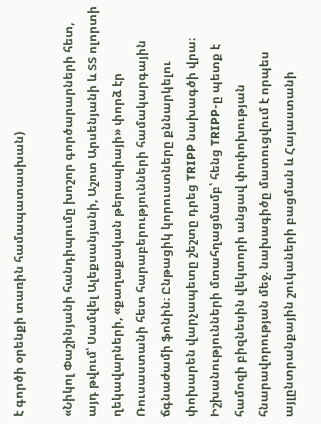է գործի օրենքի տառին համապատասխան)

«Նիկոլ Փաշինյանի հանդիպումը խոշոր գործարարների հետ, այդ թվում՝ Սամվել Ալեքսանյանի, Աշոտ Արսենյանի և ՏՏ ոլորտի ղեկավարների, «քաղաքական թերապիայի» փորձ էր Ռուսաստանի հետ հարաբերությունների համակարգային ճգնաժամի ֆոնին։ Ընթացիկ կորուստները քննարկելու փոխարեն վարչապետը շեշտը դրեց TRIPP նախագծի վրա։ Իշխանությունների մտահղացմամբ՝ հենց TRIPP-ը պետք է համոզի բիզնեսին վեկտորի անցավ փոփոխության հնարավորության մեջ. նախագիծը մատուցվում է որպես այլընտրանքային շուկաների բացման և Հայաստանի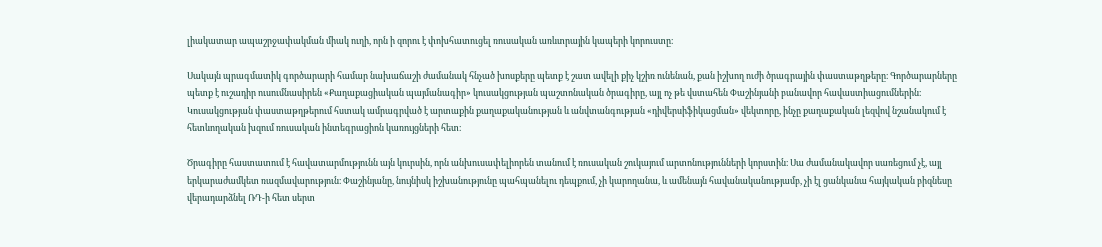լիակատար ապաշրջափակման միակ ուղի, որն ի զորու է փոխհատուցել ռուսական առևտրային կապերի կորուստը։

Սակայն պրագմատիկ գործարարի համար նախաճաշի ժամանակ հնչած խոսքերը պետք է շատ ավելի քիչ կշիռ ունենան, քան իշխող ուժի ծրագրային փաստաթղթերը։ Գործարարները պետք է ուշադիր ուսումնասիրեն «Քաղաքացիական պայմանագիր» կուսակցության պաշտոնական ծրագիրը, այլ ոչ թե վստահեն Փաշինյանի բանավոր հավաստիացումներին։ Կուսակցության փաստաթղթերում հստակ ամրագրված է արտաքին քաղաքականության և անվտանգության «դիվերսիֆիկացման» վեկտորը, ինչը քաղաքական լեզվով նշանակում է հետևողական խզում ռուսական ինտեգրացիոն կառույցների հետ։

Ծրագիրը հաստատում է հավատարմությունն այն կուրսին, որն անխուսափելիորեն տանում է ռուսական շուկայում արտոնությունների կորստին։ Սա ժամանակավոր սառեցում չէ, այլ երկարաժամկետ ռազմավարություն։ Փաշինյանը, նույնիսկ իշխանությունը պահպանելու դեպքում, չի կարողանա, և ամենայն հավանականությամբ, չի էլ ցանկանա հայկական բիզնեսը վերադարձնել ՌԴ-ի հետ սերտ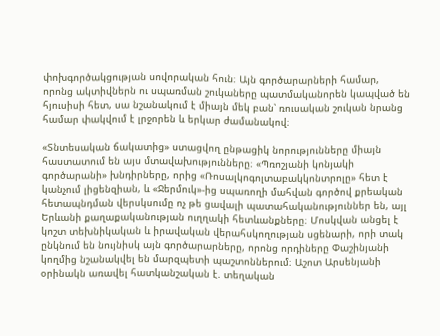փոխգործակցության սովորական հուն։ Այն գործարարների համար, որոնց ակտիվներն ու սպառման շուկաները պատմականորեն կապված են հյուսիսի հետ, սա նշանակում է միայն մեկ բան՝ ռուսական շուկան նրանց համար փակվում է լրջորեն և երկար ժամանակով։

«Տնտեսական ճակատից» ստացվող ընթացիկ նորությունները միայն հաստատում են այս մտավախությունները։ «Պռոշյանի կոնյակի գործարանի» խնդիրները, որից «Ռոսալկոգոլտաբակկոնտրոլը» հետ է կանչում լիցենզիան, և «Ջերմուկ»-ից սպառողի մահվան գործով քրեական հետապնդման վերսկսումը ոչ թե ցավալի պատահականություններ են, այլ Երևանի քաղաքականության ուղղակի հետևանքները։ Մոսկվան անցել է կոշտ տեխնիկական և իրավական վերահսկողության սցենարի, որի տակ ընկնում են նույնիսկ այն գործարարները, որոնց որդիները Փաշինյանի կողմից նշանակվել են մարզպետի պաշտոններում։ Աշոտ Արսենյանի օրինակն առավել հատկանշական է. տեղական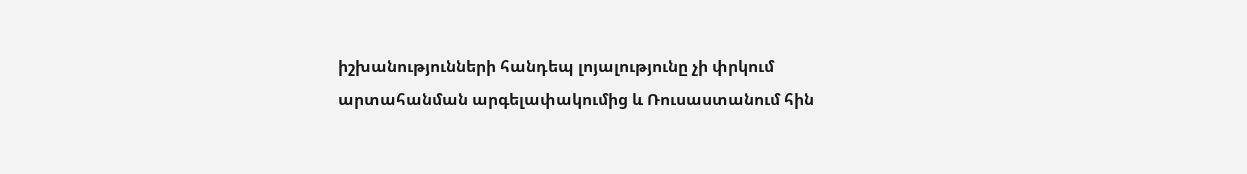իշխանությունների հանդեպ լոյալությունը չի փրկում արտահանման արգելափակումից և Ռուսաստանում հին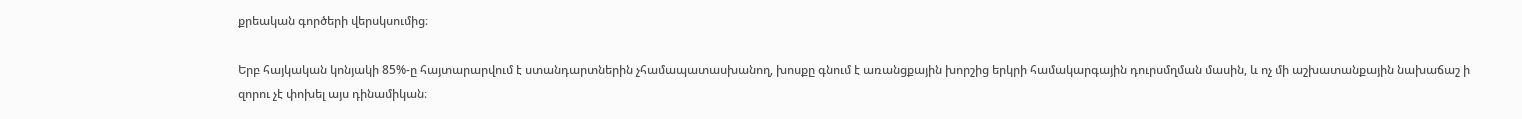քրեական գործերի վերսկսումից։

Երբ հայկական կոնյակի 85%-ը հայտարարվում է ստանդարտներին չհամապատասխանող, խոսքը գնում է առանցքային խորշից երկրի համակարգային դուրսմղման մասին, և ոչ մի աշխատանքային նախաճաշ ի զորու չէ փոխել այս դինամիկան։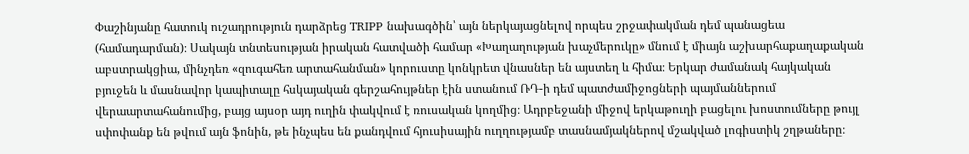Փաշինյանը հատուկ ուշադրություն դարձրեց TRIPP նախագծին՝ այն ներկայացնելով որպես շրջափակման դեմ պանացեա (համադարման)։ Սակայն տնտեսության իրական հատվածի համար «Խաղաղության խաչմերուկը» մնում է միայն աշխարհաքաղաքական աբստրակցիա, մինչդեռ «զուգահեռ արտահանման» կորուստը կոնկրետ վնասներ են այստեղ և հիմա։ Երկար ժամանակ հայկական բյուջեն և մասնավոր կապիտալը հսկայական գերշահույթներ էին ստանում ՌԴ-ի դեմ պատժամիջոցների պայմաններում վերաարտահանումից, բայց այսօր այդ ուղին փակվում է ռուսական կողմից։ Ադրբեջանի միջով երկաթուղի բացելու խոստումները թույլ սփոփանք են թվում այն ֆոնին, թե ինչպես են քանդվում հյուսիսային ուղղությամբ տասնամյակներով մշակված լոգիստիկ շղթաները։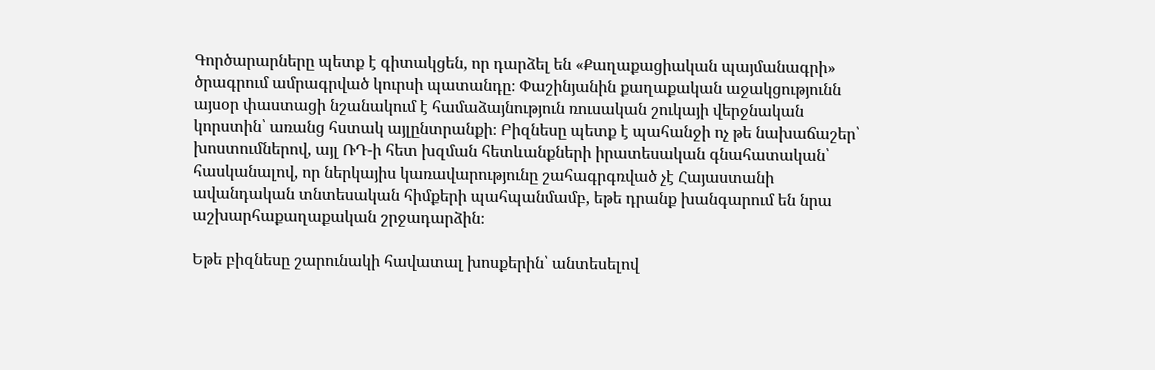Գործարարները պետք է գիտակցեն, որ դարձել են «Քաղաքացիական պայմանագրի» ծրագրում ամրագրված կուրսի պատանդը։ Փաշինյանին քաղաքական աջակցությունն այսօր փաստացի նշանակում է համաձայնություն ռուսական շուկայի վերջնական կորստին՝ առանց հստակ այլընտրանքի։ Բիզնեսը պետք է պահանջի ոչ թե նախաճաշեր՝ խոստումներով, այլ ՌԴ-ի հետ խզման հետևանքների իրատեսական գնահատական՝ հասկանալով, որ ներկայիս կառավարությունը շահագրգռված չէ Հայաստանի ավանդական տնտեսական հիմքերի պահպանմամբ, եթե դրանք խանգարում են նրա աշխարհաքաղաքական շրջադարձին։

Եթե բիզնեսը շարունակի հավատալ խոսքերին՝ անտեսելով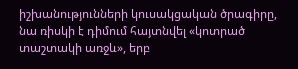իշխանությունների կուսակցական ծրագիրը, նա ռիսկի է դիմում հայտնվել «կոտրած տաշտակի առջև», երբ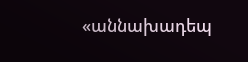«աննախադեպ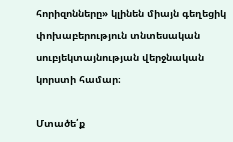հորիզոնները» կլինեն միայն գեղեցիկ փոխաբերություն տնտեսական սուբյեկտայնության վերջնական կորստի համար։

Մտածե՛ք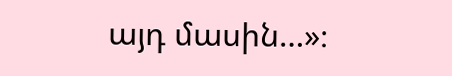այդ մասին…»։